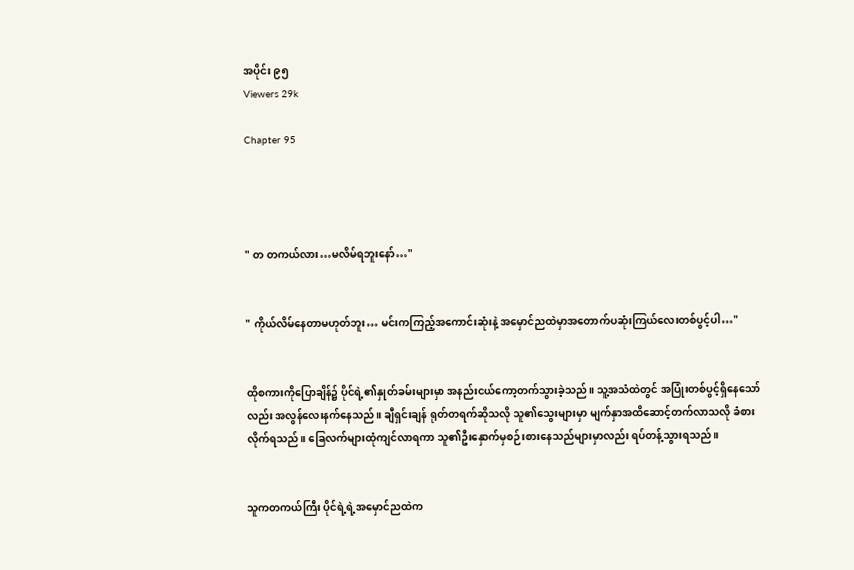အပိုင်း ၉၅
Viewers 29k

Chapter 95




" တ တကယ်လား…မလိမ်ရဘူးနော်…"


" ကိုယ်လိမ်နေတာမဟုတ်ဘူး… မင်းကကြည့်အကောင်းဆုံးနဲ့ အမှောင်ညထဲမှာအတောက်ပဆုံးကြယ်လေးတစ်ပွင့်ပါ…"


ထိုစကားကိုပြောချိန်၌ ပိုင်ရဲ့၏နှုတ်ခမ်းများမှာ အနည်းငယ်ကော့တက်သွားခဲ့သည်။ သူ့အသံထဲတွင် အပြုံးတစ်ပွင့်ရှိနေသော်လည်း အလွန်လေးနက်နေသည်။ ချီရှင်းချန် ရုတ်တရက်ဆိုသလို သူ၏သွေးများမှာ မျက်နှာအထိဆောင့်တက်လာသလို ခံစားလိုက်ရသည်။ ခြေလက်များထုံကျင်လာရကာ သူ၏ဦးနှောက်မှစဉ်းစား‌နေသည်များမှာလည်း ရပ်တန့်သွားရသည်။


သူကတကယ်ကြီး ပိုင်ရဲ့ရဲ့အမှောင်ညထဲက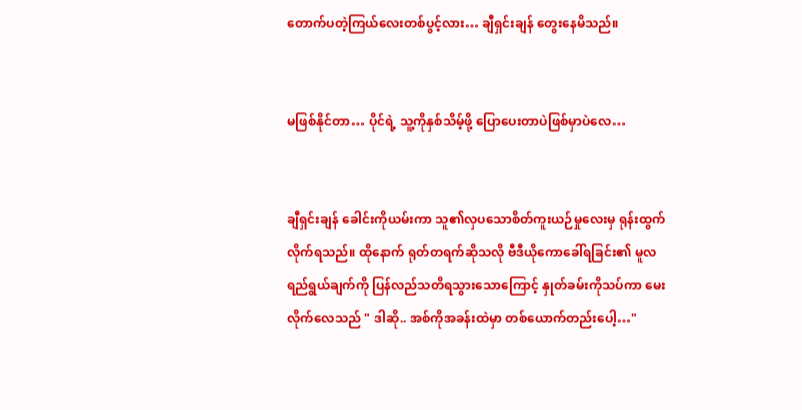တောက်ပတဲ့ကြယ်လေးတစ်ပွင့်လား… ချီရှင်းချန် တွေးနေမိသည်။


မဖြစ်နိုင်တာ… ပိုင်ရဲ့ သူ့ကိုနှစ်သိမ့်ဖို့ ပြောပေးတာပဲဖြစ်မှာပဲလေ…


ချီရှင်းချန် ခေါင်းကိုယမ်းကာ သူ၏လှပသောစိတ်ကူးယဉ်မှုလေးမှ ရုန်းထွက်လိုက်ရသည်။ ထိုနောက် ရုတ်တရက်‌ဆိုသလို ဗီဒီယိုကောခေါ်ရခြင်း၏ မူလရည်ရွယ်ချက်ကို ပြန်လည်သတိရသွားသောကြောင့် နှုတ်ခမ်းကိုသပ်ကာ မေးလိုက်လေသည် " ဒါ‌ဆို.. အစ်ကိုအခန်းထဲမှာ တစ်ယောက်တည်းပေါ့…"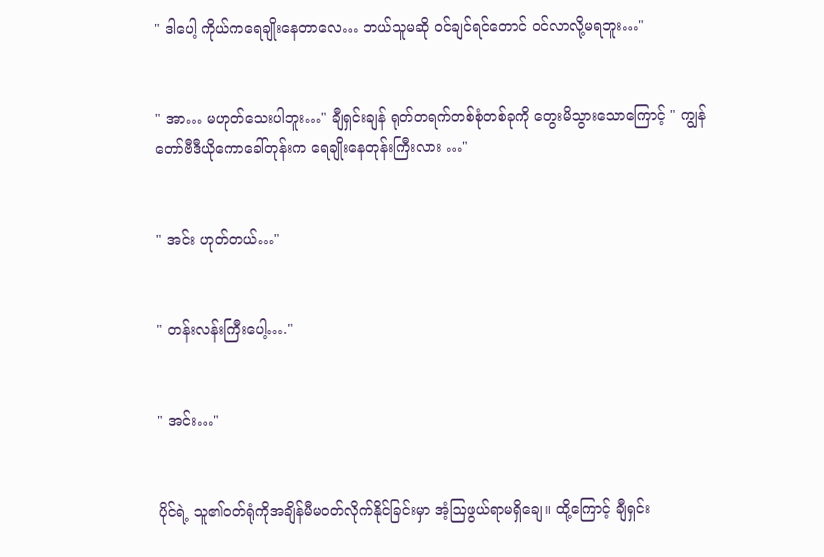" ဒါပေါ့ ကိုယ်ကရေချိုးနေတာလေ… ဘယ်သူမဆို ဝင်ချင်ရင်တောင် ‌ဝင်လာလို့မရဘူး…"


" အာ… မဟုတ်သေးပါဘူး…" ချီရှင်းချန် ရုတ်တရက်တစ်စုံတစ်ခုကို တွေးမိသွားသောကြောင့် " ကျွန်တော်ဗီဒီယိုကောခေါ်တုန်းက ရေချိုးနေတုန်းကြီးလား …"


" အင်း ဟုတ်တယ်…"


" တန်းလန်းကြီးပေါ့…."


" အင်း…"


ပိုင်ရဲ့ သူ၏ဝတ်ရုံကိုအချိန်မီမဝတ်လိုက်နိုင်ခြင်းမှာ အံ့ဩဖွယ်ရာမရှိချေ။ ထို့ကြောင့် ချီရှင်း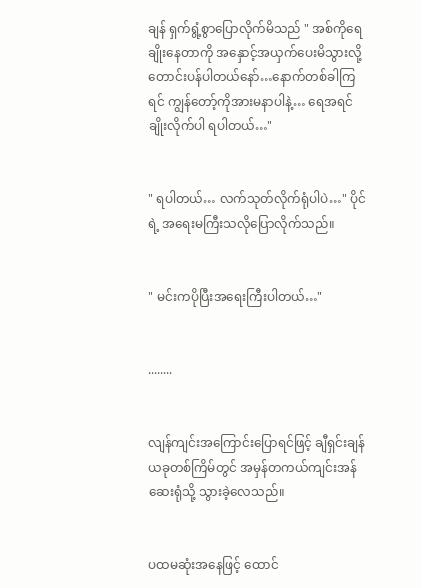ချန် ရှက်ရွံ့စွာပြောလိုက်မိသည် " အစ်ကိုရေချိုးနေတာကို အနှောင့်အယှက်ပေးမိသွားလို့ တောင်းပန်ပါတယ်နော်…နောက်တစ်ခါကြရင် ကျွန်တော့်ကိုအားမနာပါနဲ့… ရေအရင်ချိုးလိုက်ပါ ရပါတယ်…"


" ရပါတယ်… လက်သုတ်လိုက်ရုံပါပဲ…" ပိုင်ရဲ့ အရေးမကြီးသလိုပြောလိုက်သည်။


" မင်းကပိုပြီးအရေးကြီးပါတယ်…"


........


လျန်ကျင်းအကြောင်းပြောရင်ဖြင့် ချီရှင်းချန် ယခုတစ်ကြိမ်တွင် အမှန်တကယ်ကျင်းအန်ဆေးရုံသို့ သွားခဲ့လေသည်။


ပထမဆုံးအနေဖြင့် ထောင်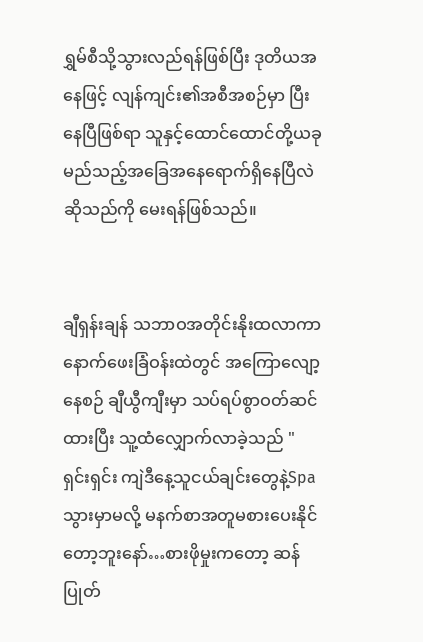ရွှမ်စီသို့သွားလည်ရန်ဖြစ်ပြီး ဒုတိယအနေဖြင့် လျန်ကျင်း၏အစီအစဉ်မှာ ပြီးနေပြီဖြစ်ရာ သူနှင့်ထောင်ထောင်တို့ယခုမည်သည့်အခြေအနေရောက်ရှိနေပြီလဲဆိုသည်ကို မေးရန်ဖြစ်သည်။


ချီရှန်းချန် သဘာဝအတိုင်းနိုးထလာကာ နောက်ဖေးခြံဝန်းထဲတွင် အကြောလျော့နေစဉ် ချီယွီကျီးမှာ သပ်ရပ်စွာဝတ်ဆင်ထားပြီး သူ့ထံလျှောက်လာခဲ့သည် " ရှင်းရှင်း ကျဲဒီနေ့သူငယ်ချင်းတွေနဲ့Spaသွားမှာမလို့ မနက်စာအတူမစားပေးနိုင်တော့ဘူးနော်…စားဖိုမှုးကတော့ ဆန်ပြုတ်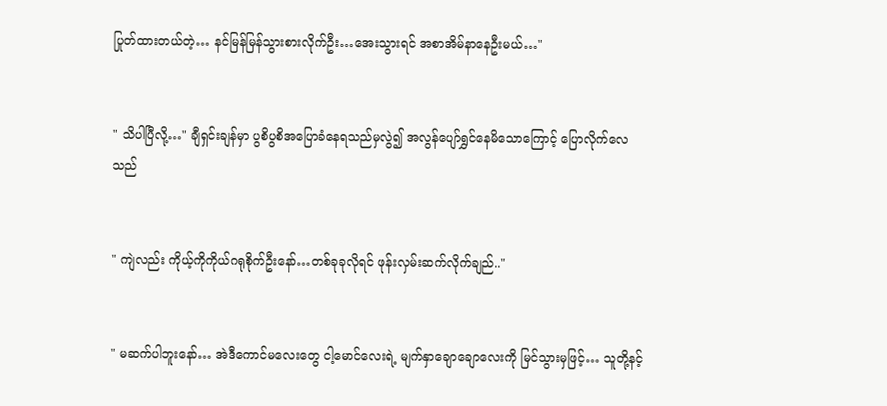ပြုတ်ထားတယ်တဲ့… နင်မြန်မြန်သွားစားလိုက်ဦး…အေးသွားရင် အစာအိမ်နာနေဦးမယ်…"


" သိပါပြီလို့…" ချီရှင်းချန်မှာ ပွစိပွစိ‌အပြောခံနေရသည်မှလွဲ၍ အလွန်ပျော်ရွှင်နေမိသောကြောင့် ပြောလိုက်လေသည်


" ကျဲလည်း ကိုယ့်ကိုကိုယ်ဂရုစိုက်ဦးနော်…တစ်ခုခုလိုရင် ဖုန်းလှမ်းဆက်လိုက်ချည်.."


" မဆက်ပါဘူးနော်… အဲဒီကောင်မလေးတွေ ငါ့မောင်လေးရဲ့ မျက်နှာချောချောလေးကို မြင်သွားမှဖြင့်… သူတို့နင့်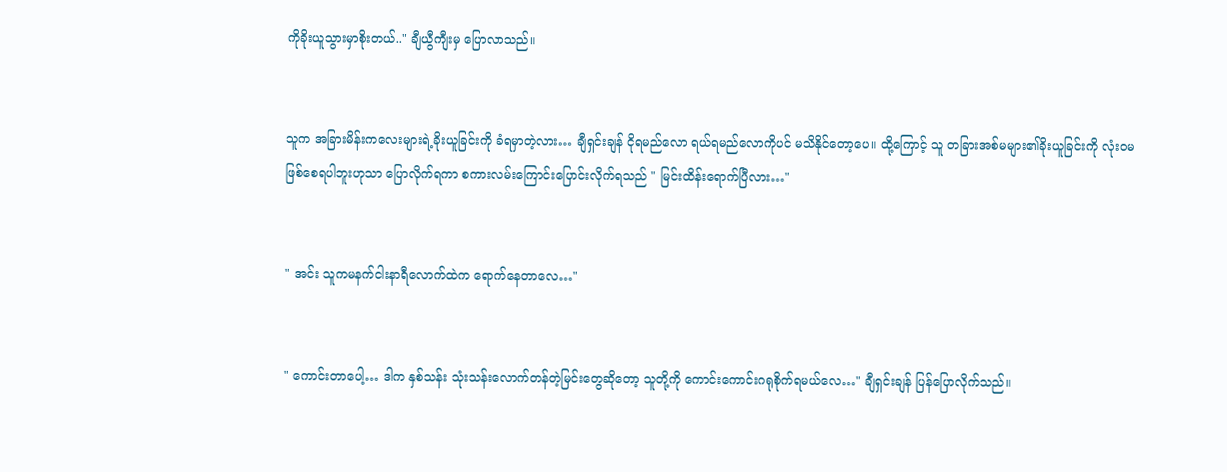ကိုခိုးယူသွားမှာစိုးတယ်.." ချီယွီကျီးမှ ပြောလာသည်။


သူက အခြားမိန်းကလေးများရဲ့ခိုးယူခြင်းကို ခံရမှာတဲ့လား… ချီရှင်းချန် ငိုရမည်လော ရယ်ရမည်လောကိုပင် မသိနိုင်တော့ပေ။ ထို့ကြောင့် သူ တခြားအစ်မများ၏ခိုးယူခြင်းကို လုံးဝမဖြစ်စေရပါဘူးဟုသာ ပြောလိုက်ရကာ စကားလမ်းကြောင်းပြောင်းလိုက်ရသည် " မြင်းထိန်းရောက်ပြီလား…"


" အင်း သူကမနက်ငါးနာရီလောက်ထဲက ရောက်နေတာလေ…"


" ကောင်းတာပေါ့… ဒါက နှစ်သန်း သုံးသန်းလောက်တန်တဲ့မြင်းတွေဆိုတော့ သူတို့ကို ကောင်းကောင်းဂရုစိုက်ရမယ်လေ…" ချီရှင်းချန် ပြန်ပြောလိုက်သည်။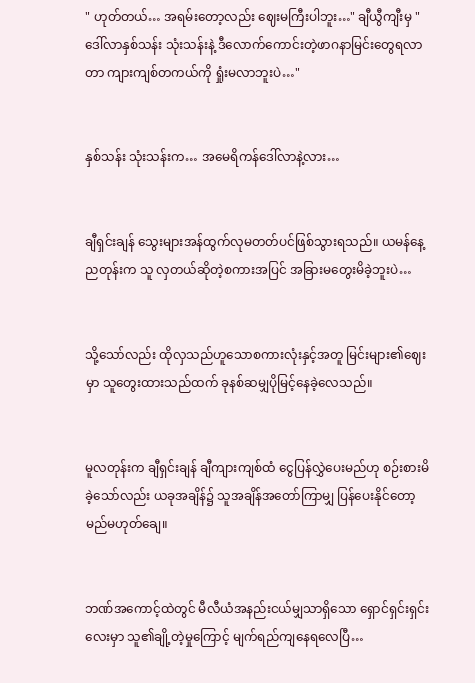" ဟုတ်တယ်… အရမ်းတော့လည်း ဈေးမကြီးပါဘူး…" ချီယွီကျီးမှ " ဒေါ်လာနှစ်သန်း သုံးသန်းနဲ့ ဒီလောက်ကောင်းတဲ့ဖာဂနာမြင်းတွေရလာတာ ကျားကျစ်တကယ်ကို ရှုံးမလာဘူးပဲ…"


နှစ်သန်း သုံးသန်းက… အမေရိကန်ဒေါ်လာနဲ့လား…


ချီရှင်းချန် သွေးများအန်ထွက်လုမတတ်ပင်ဖြစ်သွားရသည်။ ယမန်နေ့ညတုန်းက သူ လှတယ်ဆိုတဲ့စကားအပြင် အခြားမတွေးမိခဲ့ဘူးပဲ…


သို့သော်လည်း ထိုလှသည်ဟူသောစကားလုံးနှင့်အတူ မြင်းများ၏ဈေးမှာ သူတွေးထားသည်ထက် ခုနစ်ဆမျှပိုမြင့်နေခဲ့လေသည်။


မူလတုန်းက ချီရှင်းချန် ချီကျားကျစ်ထံ ငွေပြန်လွှဲပေးမည်ဟု စဉ်းစားမိခဲ့သော်လည်း ယခုအချိန်၌ သူအချိန်အတော်ကြာမျှ ပြန်ပေးနိုင်တော့မည်မဟုတ်ချေ။


ဘဏ်အကောင့်ထဲတွင် မီလီယံအနည်းငယ်မျှသာရှိသော ရှောင်ရှင်းရှင်းလေးမှာ သူ၏ချို့တဲ့မှုကြောင့် မျက်ရည်ကျနေရလေပြီ…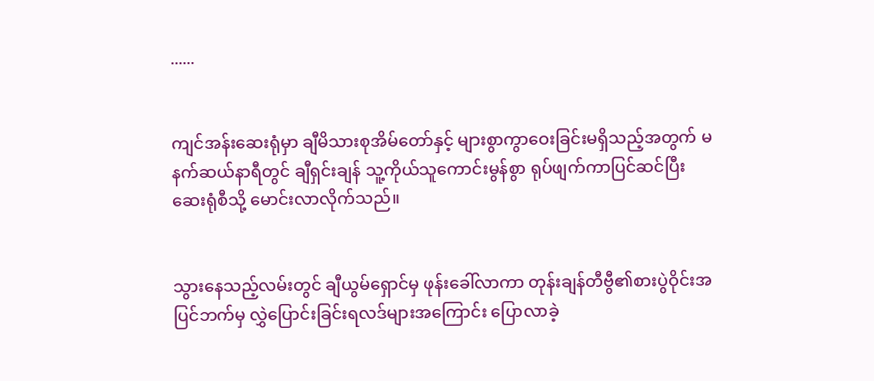......


ကျင်အန်းဆေးရုံမှာ ချီမိသားစုအိမ်တော်နှင့် များစွာကွာဝေးခြင်းမရှိသည့်အတွက် မနက်ဆယ်နာရီတွင် ချီရှင်းချန် သူ့ကိုယ်သူကောင်းမွန်စွာ ရုပ်ဖျက်ကာပြင်ဆင်ပြီး ဆေးရုံစီသို့ မောင်းလာလိုက်သည်။


သွားနေသည့်လမ်းတွင် ချီယွမ်ရှောင်မှ ဖုန်းခေါ်လာကာ တုန်းချန်တီဗွီ၏စားပွဲဝိုင်းအပြင်ဘက်မှ လွှဲပြောင်းခြင်းရလဒ်များအကြောင်း ပြောလာခဲ့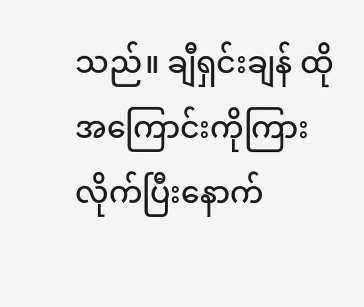သည်။ ချီရှင်းချန် ထိုအကြောင်းကိုကြားလိုက်ပြီးနောက်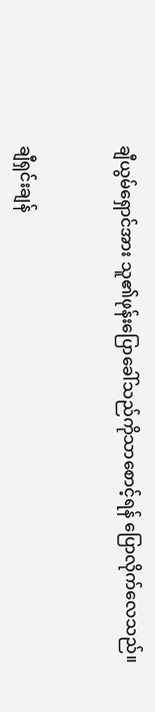ချီယွမ်ရှောင်အား သူ၏ဖုန်းပြောခေါ်သည်ကိုသာစောင့်ရန် ပြောလိုက်လေသည်။


ချီရှင်းချန်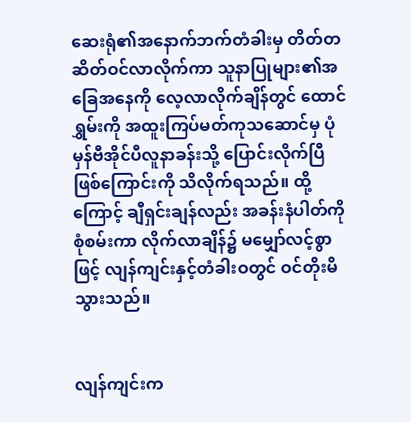ဆေးရုံ၏အနောက်ဘက်တံခါးမှ တိတ်တဆိတ်ဝင်လာလိုက်ကာ သူနာပြုများ၏အခြေအနေကို လေ့လာလိုက်ချိန်တွင် ထောင်ရွှမ်းကို အထူးကြပ်မတ်ကုသဆောင်မှ ပုံမှန်ဗီအိုင်ပီလူနာခန်းသို့ ပြောင်းလိုက်ပြီဖြစ်ကြောင်းကို သိလိုက်ရသည်။ ထို့ကြောင့် ချီရှင်းချန်လည်း အခန်းနံပါတ်ကိုစုံစမ်းကာ လိုက်လာချိန်၌ မမျှော်လင့်စွာဖြင့် လျန်ကျင်းနှင့်တံခါးဝတွင် ဝင်တိုးမိသွားသည်။


လျန်ကျင်းက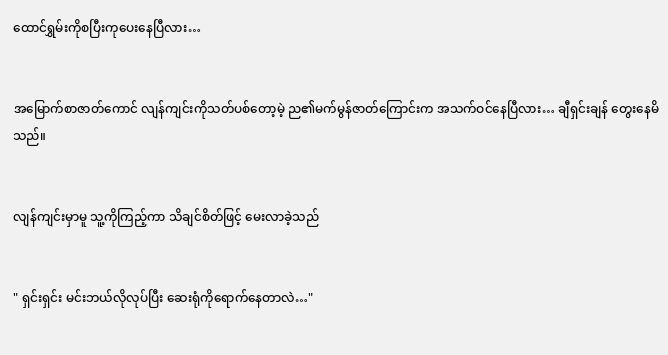ထောင်ရွှမ်းကိုစပြီးကုပေးနေပြီလား…


အမြောက်စာဇာတ်ကောင် လျန်ကျင်းကိုသတ်ပစ်တော့မဲ့ ည၏မက်မွန်ဇာတ်ကြောင်းက အသက်ဝင်နေပြီလား… ချီရှင်းချန် တွေးနေမိသည်။


လျန်ကျင်းမှာမူ သူ့ကိုကြည့်ကာ သိချင်စိတ်ဖြင့် မေးလာခဲ့သည်


" ရှင်းရှင်း မင်းဘယ်လိုလုပ်ပြီး ဆေးရုံကိုရောက်နေတာလဲ…"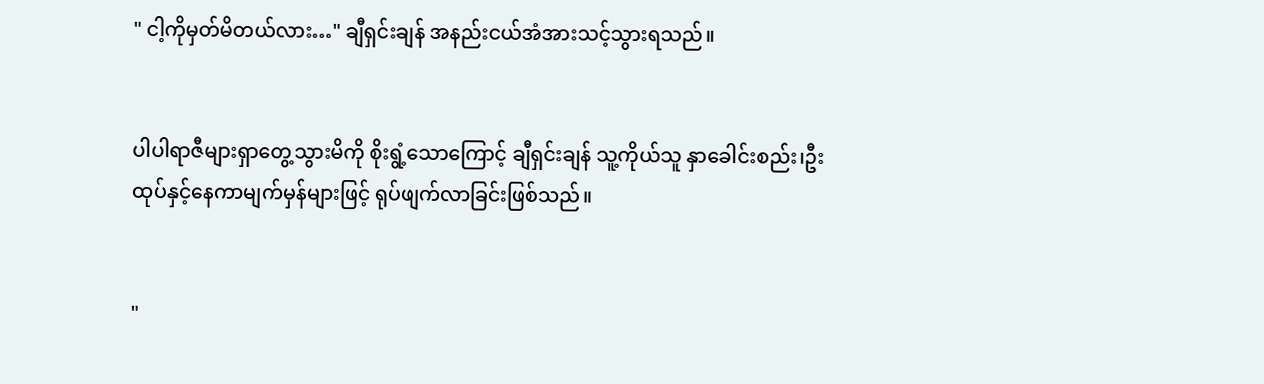" ငါ့ကိုမှတ်မိတယ်လား…" ချီရှင်းချန် အနည်းငယ်အံအားသင့်သွားရသည်။


ပါပါရာဇီများရှာတွေ့သွားမိကို စိုးရွံ့သောကြောင့် ချီရှင်းချန် သူ့ကိုယ်သူ နှာခေါင်းစည်း၊ဦးထုပ်နှင့်နေကာမျက်မှန်များဖြင့် ရုပ်ဖျက်လာခြင်းဖြစ်သည်။


"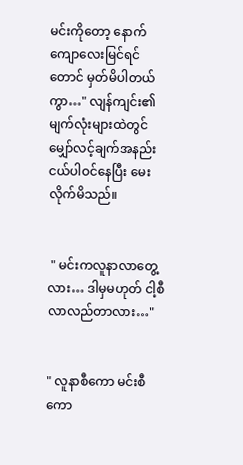မင်းကိုတော့ နောက်ကျောလေးမြင်ရင်တောင် မှတ်မိပါတယ်ကွာ…" လျန်ကျင်း၏မျက်လုံးများထဲတွင် မျှော်လင့်ချက်အနည်းငယ်ပါဝင်နေပြီး မေးလိုက်မိသည်။


 " မင်းကလူနာလာတွေ့လား… ဒါမှမဟုတ် ငါ့စီလာလည်တာလား…"


" လူနာစီကော မင်းစီကော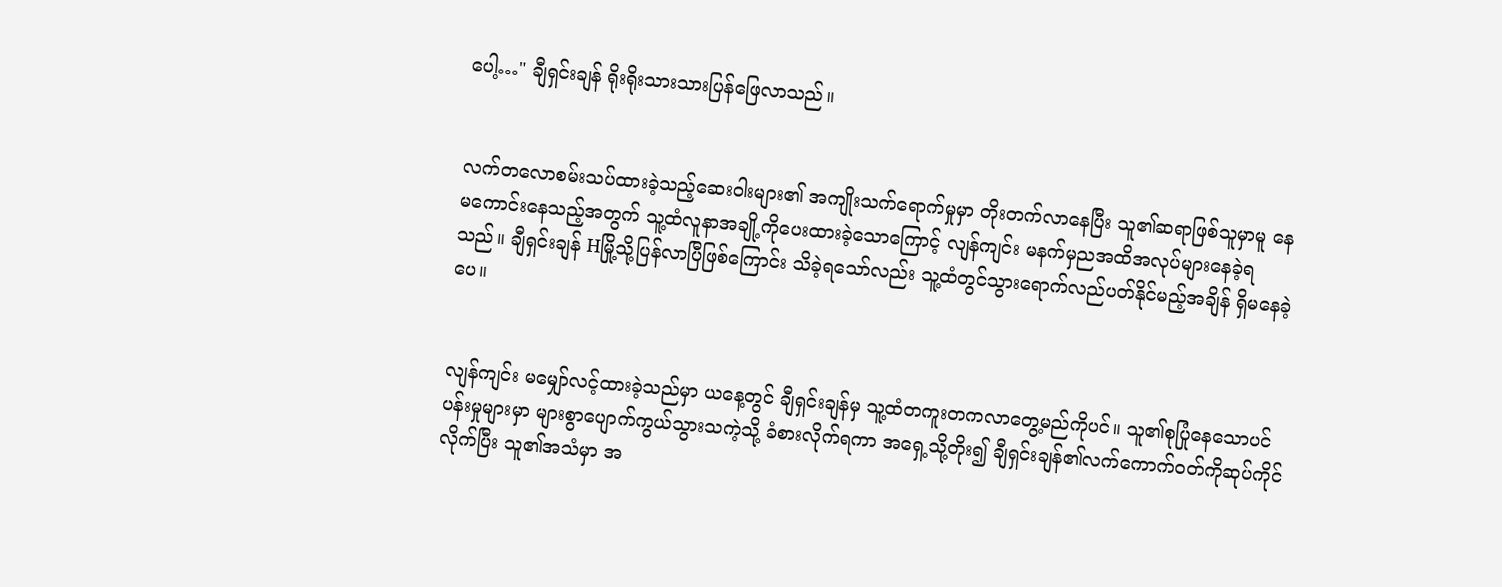ပေါ့…" ချီရှင်းချန် ရိုးရိုးသားသားပြန်ဖြေလာသည်။


လက်တလောစမ်းသပ်ထားခဲ့သည့်ဆေးဝါးများ၏ အကျိုးသက်ရောက်မှုမှာ တိုးတက်လာနေပြီး သူ၏ဆရာဖြစ်သူမှာမူ နေမကောင်းနေသည့်အတွက် သူ့ထံလူနာအချို့ကိုပေးထားခဲ့သောကြောင့် လျန်ကျင်း မနက်မှညအထိအလုပ်များနေခဲ့ရသည်။ ချီရှင်းချန် Hမြို့သို့ပြန်လာပြီဖြစ်ကြောင်း သိခဲ့ရသော်လည်း သူ့ထံတွင်သွားရောက်လည်ပတ်နိုင်မည့်အချိန် ရှိမနေခဲ့ပေ။


လျန်ကျင်း မမျှော်လင့်ထားခဲ့သည်မှာ ယနေ့တွင် ချီရှင်းချန်မှ သူ့ထံတကူးတကလာတွေ့မည်ကိုပင်။ သူ၏စုပြုံနေသောပင်ပန်းမှုများမှာ များစွာပျောက်ကွယ်သွားသကဲ့သို့ ခံစားလိုက်ရကာ အရှေ့သို့တိုး၍ ချီရှင်းချန်၏လက်ကောက်ဝတ်ကိုဆုပ်ကိုင်လိုက်ပြီး သူ၏အသံမှာ အ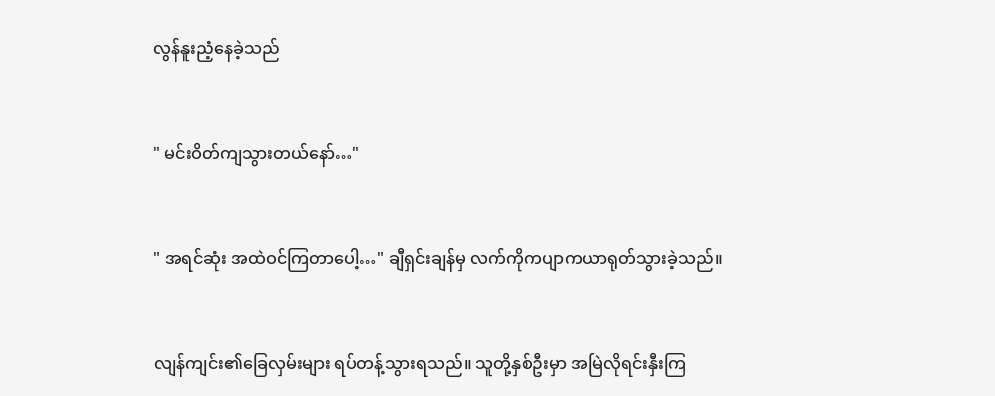လွန်နူးညံ့နေခဲ့သည်


" မင်းဝိတ်ကျသွားတယ်နော်…"


" အရင်ဆုံး အထဲဝင်ကြတာပေါ့…" ချီရှင်းချန်မှ လက်ကိုကပျာကယာရုတ်သွားခဲ့သည်။


လျန်ကျင်း၏ခြေလှမ်းများ ရပ်တန့်သွားရသည်။ သူတို့နှစ်ဦးမှာ အမြဲလိုရင်းနှီးကြ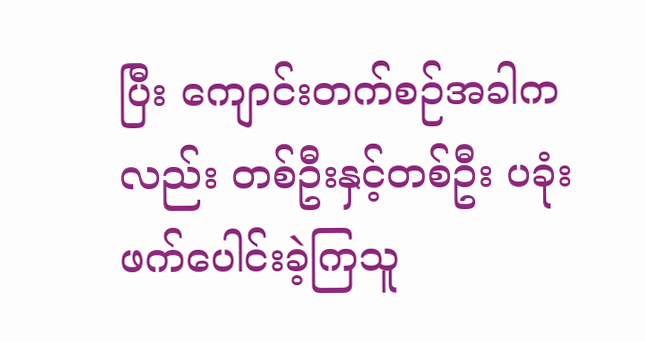ပြီး ကျောင်းတက်စဉ်အခါကလည်း တစ်ဦးနှင့်တစ်ဦး ပခုံးဖက်ပေါင်းခဲ့ကြသူ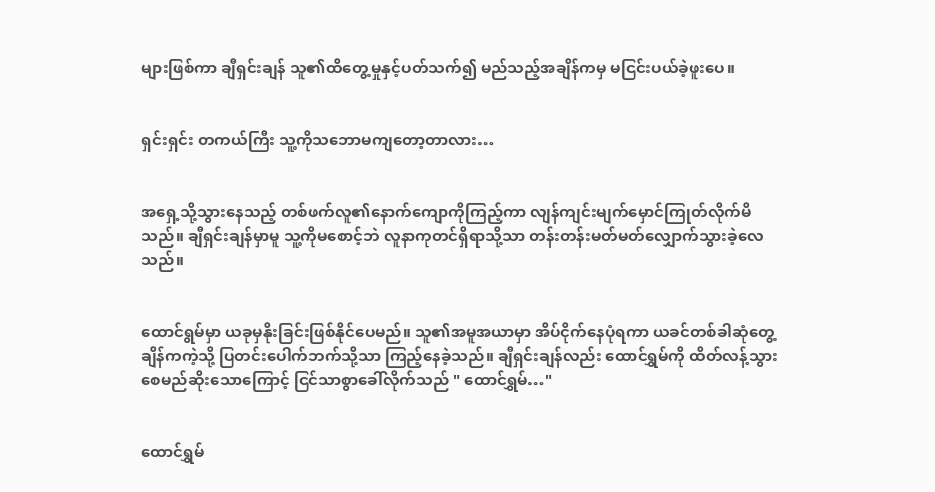များဖြစ်ကာ ချီရှင်းချန် သူ၏ထိတွေ့မှုနှင့်ပတ်သက်၍ မည်သည့်အချိန်ကမှ မငြင်းပယ်ခဲ့ဖူးပေ။


ရှင်းရှင်း တကယ်ကြီး သူ့ကိုသဘောမကျတော့တာလား…


အရှေ့သို့သွားနေသည့် တစ်ဖက်လူ၏နောက်ကျောကိုကြည့်ကာ လျန်ကျင်းမျက်မှောင်ကြုတ်လိုက်မိသည်။ ချီရှင်းချန်မှာမူ သူ့ကိုမစောင့်ဘဲ လူနာကုတင်ရှိရာသို့သာ တန်းတန်းမတ်မတ်လျှောက်သွားခဲ့လေသည်။


ထောင်ရွမ်မှာ ယခုမှနိုးခြင်းဖြစ်နိုင်ပေမည်။ သူ၏အမူအယာမှာ အိပ်ငိုက်နေပုံရကာ ယခင်တစ်ခါဆုံတွေ့ချိန်ကကဲ့သို့ ပြတင်းပေါက်ဘက်သို့သာ ကြည့်နေခဲ့သည်။ ချီရှင်းချန်လည်း ထောင်ရွှမ်ကို ထိတ်လန့်‌သွားစေမည်ဆိုးသောကြောင့် ငြင်သာစွာခေါ်လိုက်သည် " ထောင်ရွှမ်…"


ထောင်ရွှမ်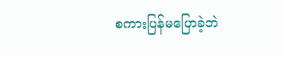စကားပြန်မပြောခဲ့ဘဲ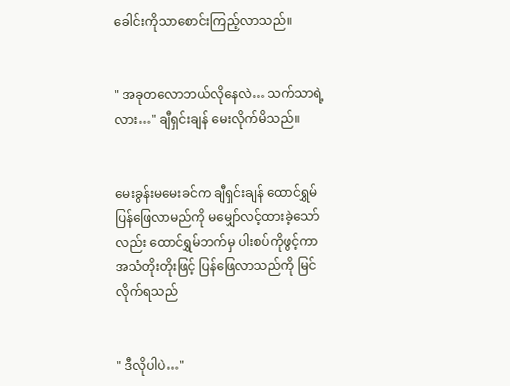ခေါင်းကိုသာစောင်းကြည့်လာသည်။


" အခုတလောဘယ်လိုနေလဲ… သက်သာရဲ့လား…" ချီရှင်းချန် မေးလိုက်မိသည်။


မေးခွန်းမမေးခင်က ချီရှင်းချန် ထောင်ရွှမ်ပြန်ဖြေလာမည်ကို မမျှော်လင့်ထားခဲ့သော်လည်း ထောင်ရွှမ်ဘက်မှ ပါးစပ်ကိုဖွင့်ကာ အသံတိုးတိုးဖြင့် ပြန်ဖြေလာသည်ကို မြင်လိုက်ရသည်


" ဒီလိုပါပဲ…"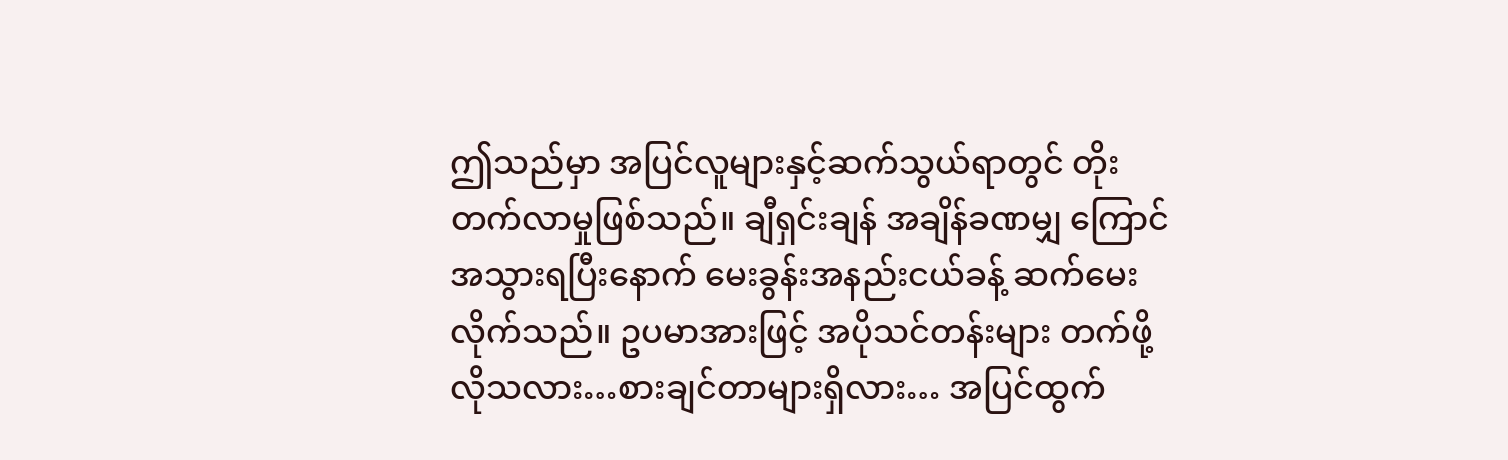ဤသည်မှာ အပြင်လူများနှင့်ဆက်သွယ်ရာတွင် တိုးတက်လာမှုဖြစ်သည်။ ချီရှင်းချန် အချိန်ခဏမျှ ကြောင်အသွားရပြီးနောက် မေးခွန်းအနည်းငယ်ခန့် ဆက်မေးလိုက်သည်။ ဥပမာအားဖြင့် အပိုသင်တန်းများ တက်ဖို့လိုသလား…စားချင်တာများရှိလား… အပြင်ထွက်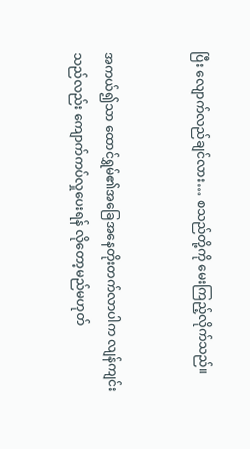ပြီး လျောက်လည်ချင်လား… စသည်တို့ကို မေးကြည့်လိုက်သည်။


အကယ်၍သာ ထောင်ရွှမ်၏အခြေအနေတိုးတက်လာပါက လျန်ကျင်းသည်လည်း ကျောက်ကပ်လှုပေးရန် လိုတော့မည်မဟုတ်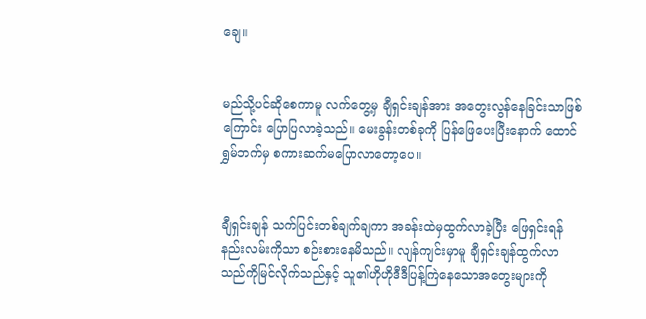ချေ။


မည်သို့ပင်‌ဆိုစေကာမူ လက်တွေ့မှ ချီရှင်းချန်အား အတွေးလွန်နေခြင်းသာဖြစ်ကြောင်း ပြောပြလာခဲ့သည်။ မေးခွန်းတစ်ခုကို ပြန်ဖြေပေးပြီးနောက် ထောင်ရွှမ်ဘက်မှ စကားဆက်မပြောလာတော့ပေ။


ချီရှင်းချန် သက်ပြင်းတစ်ချက်ချကာ အခန်းထဲမှထွက်လာခဲ့ပြီး ဖြေရှင်းရန်နည်းလမ်းကိုသာ စဉ်းစားနေမိသည်။ လျန်ကျင်းမှာမူ ချီရှင်းချန်ထွက်လာသည်ကိုမြင်လိုက်သည်နှင့် သူ၏ဟိုဟိုဒီဒီပြန့်ကြဲနေသောအတွေးများကို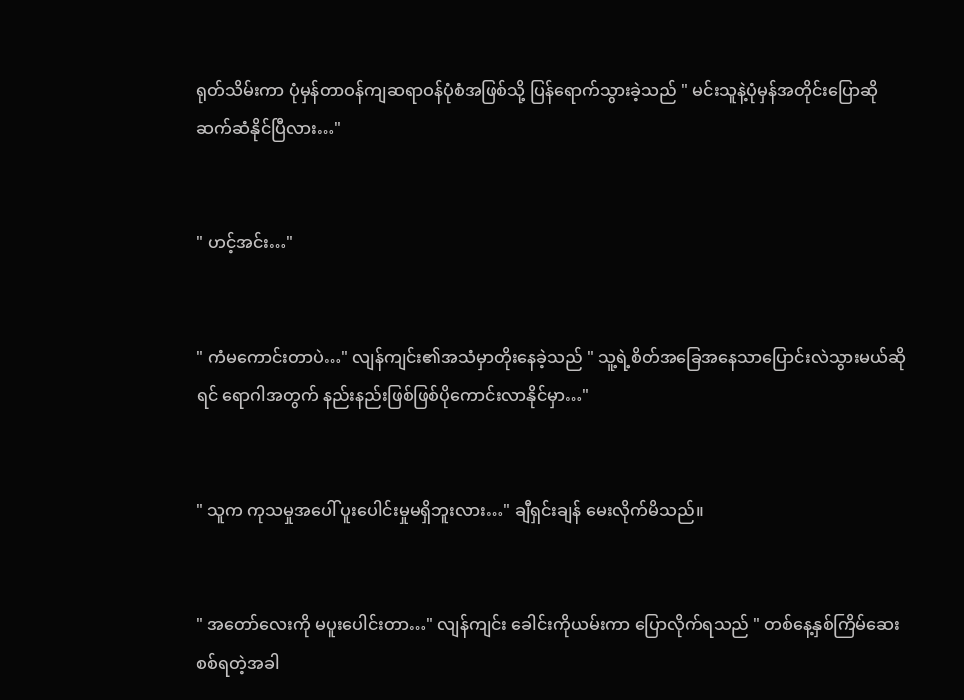ရုတ်သိမ်းကာ ပုံမှန်တာဝန်ကျဆရာဝန်ပုံစံအဖြစ်သို့ ပြန်ရောက်သွားခဲ့သည် " မင်းသူနဲ့ပုံမှန်အတိုင်းပြောဆိုဆက်ဆံနိုင်ပြီလား…"


" ဟင့်အင်း…"


" ကံမကောင်းတာပဲ…" လျန်ကျင်း၏အသံမှာတိုးနေခဲ့သည် " သူ့ရဲ့စိတ်အခြေအနေသာပြောင်းလဲသွားမယ်ဆိုရင် ရောဂါအတွက် နည်းနည်းဖြစ်ဖြစ်ပိုကောင်းလာနိုင်မှာ…"


" သူက ကုသမှုအပေါ် ပူးပေါင်းမှုမရှိဘူးလား…" ချီရှင်းချန် မေးလိုက်မိသည်။


" အတော်လေးကို မပူးပေါင်းတာ…" လျန်ကျင်း ခေါင်းကိုယမ်းကာ ပြောလိုက်ရသည် " တစ်နေ့နှစ်ကြိမ်ဆေးစစ်ရတဲ့အခါ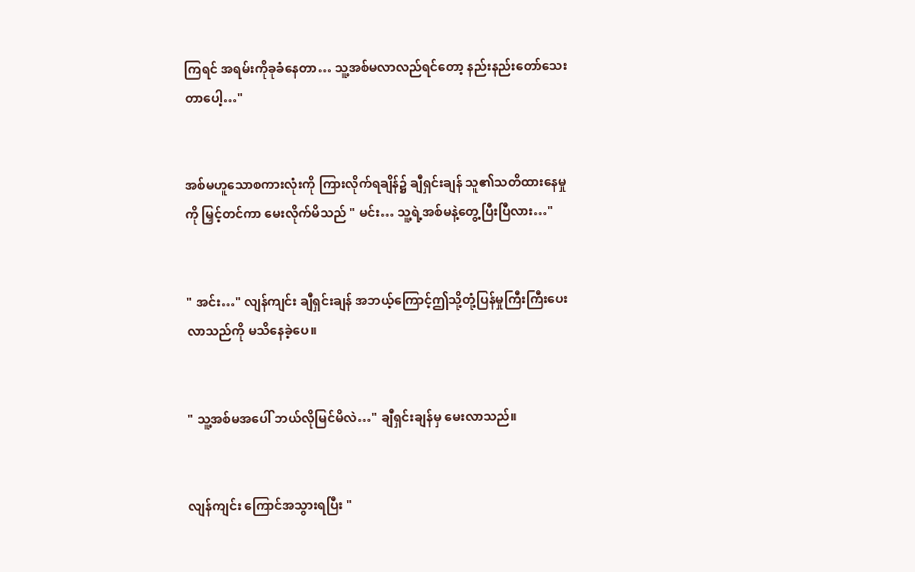ကြရင် ‌အရမ်းကိုခုခံနေတာ… သူ့အစ်မလာလည်ရင်တော့ နည်းနည်းတော်သေးတာပေါ့…"


အစ်မဟူသောစကားလုံးကို ကြားလိုက်ရချိန်၌ ချီရှင်းချန် သူ၏သတိထားနေမှုကို မြှင့်တင်ကာ မေးလိုက်မိသည် " မင်း… သူ့ရဲ့အစ်မနဲ့တွေ့ပြီးပြီလား…"


" အင်း…" လျန်ကျင်း ချီရှင်းချန် အဘယ့်ကြောင့်ဤသို့တုံ့ပြန်မှုကြီးကြီးပေးလာသည်ကို မသိနေခဲ့ပေ။


" သူ့အစ်မအပေါ် ဘယ်လိုမြင်မိလဲ…" ချီရှင်းချန်မှ မေးလာသည်။


လျန်ကျင်း ကြောင်အသွားရပြီး "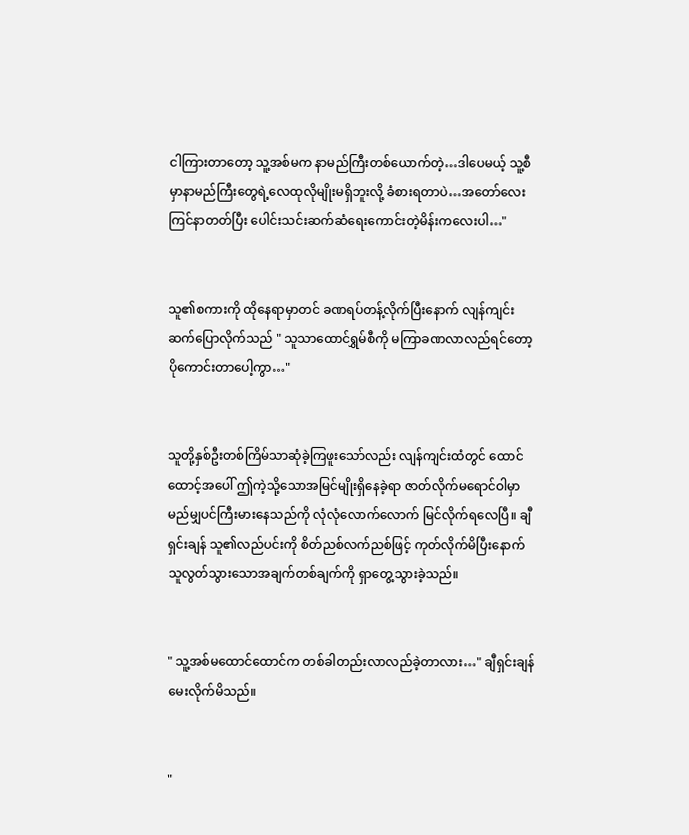ငါကြားတာတော့ သူ့အစ်မက နာမည်ကြီးတစ်ယောက်တဲ့…ဒါပေမယ့် သူ့စီမှာနာမည်ကြီးတွေရဲ့လေထုလိုမျိုးမရှိဘူးလို့ ခံစားရတာပဲ…အတော်လေးကြင်နာတတ်ပြီး ပေါင်းသင်းဆက်ဆံရေးကောင်းတဲ့မိန်းကလေးပါ…"


သူ၏စကားကို ထိုနေရာမှာတင် ခဏရပ်တန့်လိုက်ပြီးနောက် လျန်ကျင်းဆက်ပြောလိုက်သည် " သူသာထောင်ရွှမ်စီကို မကြာခဏလာလည်ရင်တော့ ပိုကောင်းတာပေါ့ကွာ…"


သူတို့နှစ်ဦးတစ်ကြိမ်သာဆုံခဲ့ကြဖူးသော်လည်း လျန်ကျင်းထံတွင် ထောင်ထောင့်အပေါ် ဤကဲ့သို့သောအမြင်မျိုးရှိနေခဲ့ရာ ဇာတ်လိုက်မရောင်ဝါမှာ မည်မျှပင်ကြီးမားနေသည်ကို လုံလုံလောက်လောက် မြင်လိုက်ရလေပြီ။ ချီရှင်းချန် သူ၏လည်ပင်းကို စိတ်ညစ်လက်ညစ်ဖြင့် ကုတ်လိုက်မိပြီးနောက် သူလွတ်သွားသောအချက်တစ်ချက်ကို ရှာတွေ့သွားခဲ့သည်။


" သူ့အစ်မထောင်ထောင်က တစ်ခါတည်းလာလည်ခဲ့တာလား…" ချီရှင်းချန် မေးလိုက်မိသည်။


"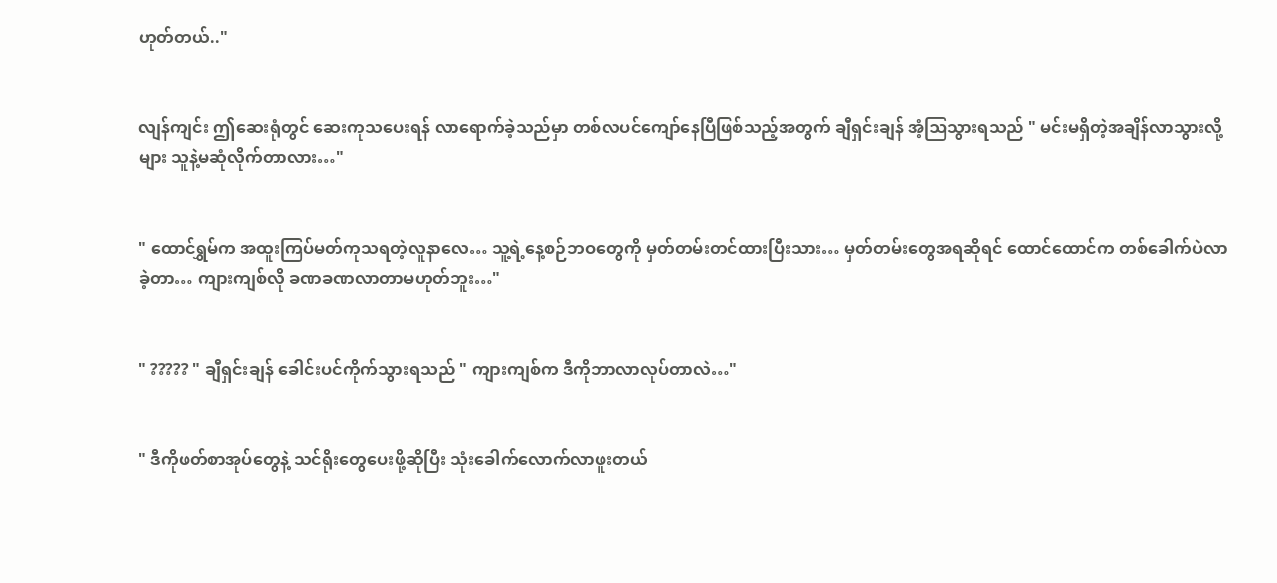ဟုတ်တယ်.."


လျန်ကျင်း ဤဆေးရုံတွင် ဆေးကုသပေးရန် လာရောက်ခဲ့သည်မှာ တစ်လပင်ကျော်နေပြီဖြစ်သည့်အတွက် ချီရှင်းချန် အံ့ဩသွားရသည် " မင်းမရှိတဲ့အချိန်လာသွားလို့များ သူနဲ့မဆုံလိုက်တာလား…"


" ထောင်ရွှမ်က အထူးကြပ်မတ်ကုသရတဲ့လူနာလေ… သူ့ရဲ့နေ့စဉ်ဘဝတွေကို မှတ်တမ်းတင်ထားပြီးသား… မှတ်တမ်းတွေအရဆိုရင် ထောင်ထောင်က တစ်ခေါက်ပဲလာခဲ့တာ… ကျားကျစ်လို ခဏခဏလာတာမဟုတ်ဘူး…"


" ????? " ချီရှင်းချန် ခေါင်းပင်ကိုက်သွားရသည် " ကျားကျစ်က ဒီကိုဘာလာလုပ်တာလဲ…"


" ဒီကိုဖတ်စာအုပ်တွေနဲ့ သင်ရိုးတွေပေးဖို့ဆိုပြီး သုံးခေါက်လောက်လာဖူးတယ်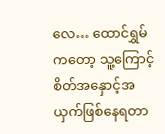လေ… ထောင်ရွှမ်ကတော့ သူ့ကြောင့် စိတ်အနှောင့်အယှက်ဖြစ်နေရတာ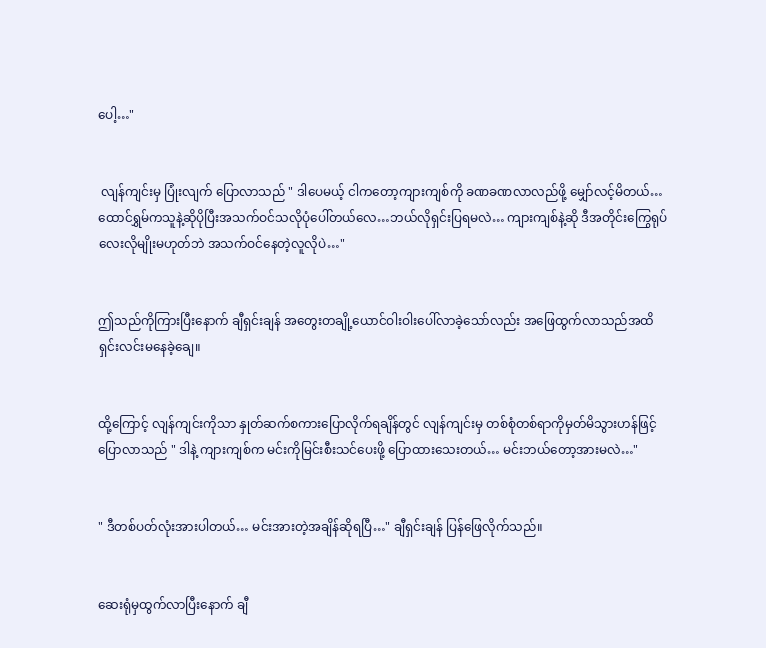ပေါ့…"


 လျန်ကျင်းမှ ပြုံးလျက် ပြောလာသည် " ဒါပေမယ့် ငါကတော့ကျားကျစ်ကို ခဏခဏလာလည်ဖို့ မျှော်လင့်မိတယ်… ထောင်ရွှမ်ကသူနဲ့ဆိုပိုပြီးအသက်ဝင်သလိုပုံပေါ်တယ်လေ…ဘယ်လိုရှင်းပြရမလဲ… ကျားကျစ်နဲ့ဆို ဒီအတိုင်းကြွေရုပ်လေးလိုမျိုးမဟုတ်ဘဲ အသက်ဝင်နေတဲ့လူလိုပဲ…"


ဤသည်ကိုကြားပြီးနောက် ချီရှင်းချန် အတွေးတချို့ယောင်ဝါးဝါးပေါ်လာခဲ့သော်လည်း အဖြေထွက်လာသည်အထိ ရှင်းလင်းမနေခဲ့ချေ။


ထို့ကြောင့် လျန်ကျင်းကိုသာ နှုတ်ဆက်စကားပြောလိုက်ရချိန်တွင် လျန်ကျင်းမှ တစ်စုံတစ်ရာကိုမှတ်မိသွားဟန်ဖြင့် ပြောလာသည် " ဒါနဲ့ ကျားကျစ်က မင်းကိုမြင်းစီးသင်ပေးဖို့ ပြောထားသေးတယ်… မင်းဘယ်တော့အားမလဲ…"


" ဒီတစ်ပတ်လုံးအားပါတယ်… မင်းအားတဲ့အချိန်ဆိုရပြီ…" ချီရှင်းချန် ပြန်ဖြေလိုက်သည်။


ဆေးရုံမှထွက်လာပြီးနောက် ချီ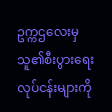ဥက္ကဌလေးမှ သူ၏စီးပွားရေးလုပ်ငန်းများကို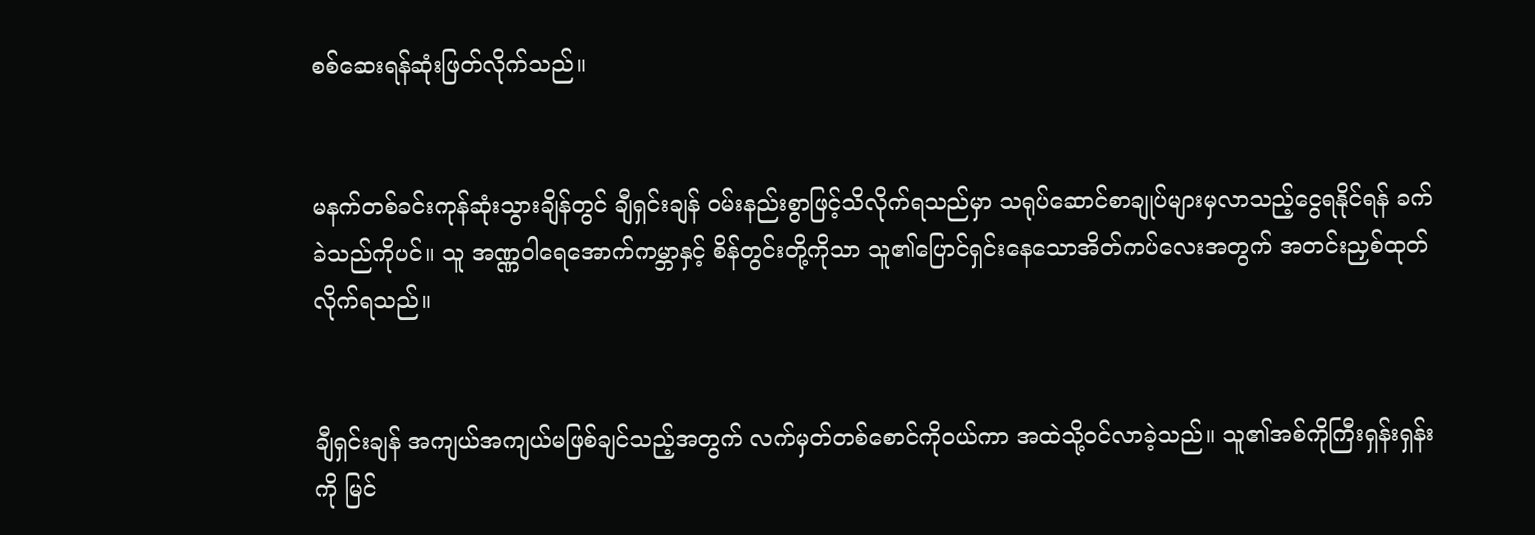စစ်ဆေးရန်ဆုံးဖြတ်လိုက်သည်။


မနက်တစ်ခင်းကုန်ဆုံးသွားချိန်တွင် ချီရှင်းချန် ဝမ်းနည်းစွာဖြင့်သိလိုက်ရသည်မှာ သရုပ်ဆောင်စာချုပ်များမှလာသည့်ငွေရနိုင်ရန် ခက်ခဲသည်ကိုပင်။ သူ အဏ္ဏဝါရေအောက်ကမ္ဘာနှင့် စိန်တွင်းတို့ကိုသာ သူ၏ပြောင်ရှင်းနေသောအိတ်ကပ်လေးအတွက် အတင်းညှစ်ထုတ်လိုက်ရသည်။


ချီရှင်းချန် အကျယ်အကျယ်မဖြစ်ချင်သည့်အတွက် လက်မှတ်တစ်စောင်ကိုဝယ်ကာ အထဲသို့ဝင်လာခဲ့သည်။ သူ၏အစ်ကိုကြီးရှန်းရှန်းကို မြင်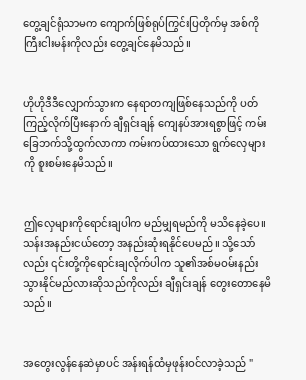တွေ့ချင်ရုံသာမက ကျောက်ဖြစ်ရုပ်ကြွင်းပြတိုက်မှ အစ်ကိုကြီးငါးမန်းကိုလည်း တွေ့ချင်နေမိသည်။


ဟိုဟိုဒီဒီလျှောက်သွားက နေရာတကျဖြစ်နေသည်ကို ပတ်ကြည့်လိုက်ပြီးနောက် ချီရှင်းချန် ကျေနပ်အားရစွာဖြင့် ကမ်းခြေဘက်သို့ထွက်လာကာ ကမ်းကပ်ထားသော ရွက်လှေများကို စူးစမ်းနေမိသည်။


ဤလှေများကိုရောင်းချပါက မည်မျှရမည်ကို မသိနေခဲ့ပေ။ သန်းအနည်းငယ်တော့ အနည်းဆုံးရနိုင်ပေမည်။ သို့သော်လည်း ၎င်းတို့ကိုရောင်းချလိုက်ပါက သူ၏အစ်မဝမ်းနည်းသွားနိုင်မည်လားဆိုသည်ကိုလည်း ချီရှင်းချန် တွေးတောနေမိသည်။


အတွေးလွန်နေဆဲမှာပင် အန်းရန်ထံမှဖုန်းဝင်လာခဲ့သည် "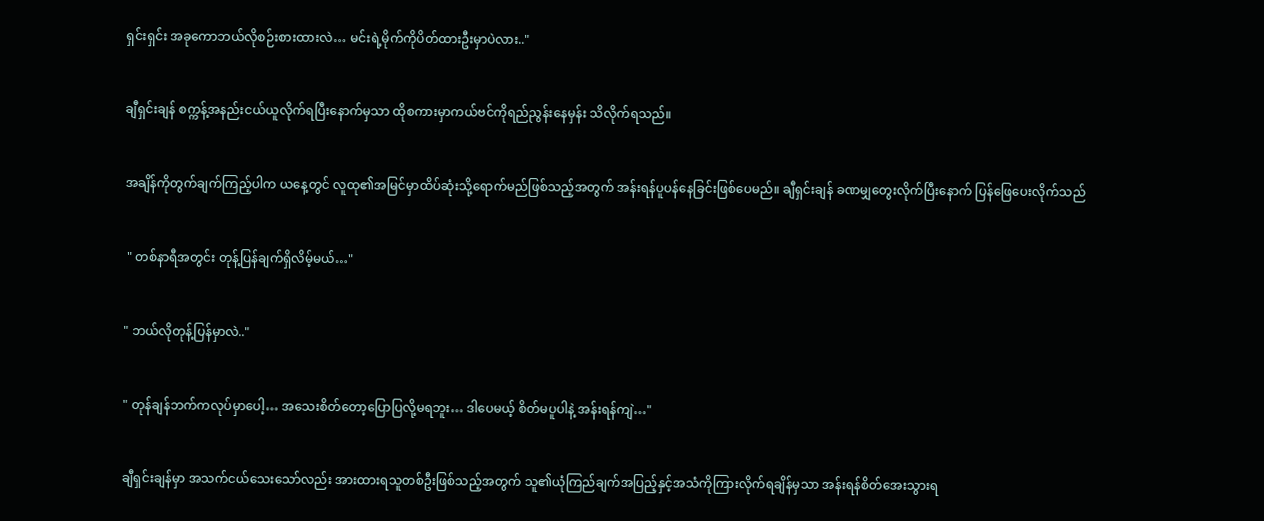ရှင်းရှင်း အခုကောဘယ်လိုစဉ်းစားထားလဲ… မင်းရဲ့မိုက်ကိုပိတ်ထားဦးမှာပဲလား.."


ချီရှင်းချန် စက္ကန့်အနည်းငယ်ယူလိုက်ရပြီးနောက်မှသာ ထိုစကားမှာကယ်ဗင်ကိုရည်ညွန်းနေမှန်း သိလိုက်ရသည်။


အချိန်ကိုတွက်ချက်ကြည့်ပါက ယနေ့တွင် လူထု၏အမြင်မှာထိပ်ဆုံးသို့ရောက်မည်ဖြစ်သည့်အတွက် အန်းရန်ပူပန်နေခြင်းဖြစ်ပေမည်။ ချီရှင်းချန် ခဏမျှတွေးလိုက်ပြီးနောက် ပြန်ဖြေပေးလိုက်သည်


 " တစ်နာရီအတွင်း တုန့်ပြန်ချက်ရှိလိမ့်မယ်…"


" ဘယ်လိုတုန့်ပြန်မှာလဲ.."


" တုန်ချန်ဘက်ကလုပ်မှာပေါ့… အသေးစိတ်တော့ပြောပြလို့မရဘူး… ဒါပေမယ့် စိတ်မပူပါနဲ့ အန်းရန်ကျဲ…"


ချီရှင်းချန်မှာ အသက်ငယ်သေးသော်လည်း အားထားရသူတစ်ဦးဖြစ်သည့်အတွက် သူ၏ယုံကြည်ချက်အပြည့်နှင့်အသံကိုကြားလိုက်ရချိန်မှသာ အန်းရန်စိတ်အေးသွားရ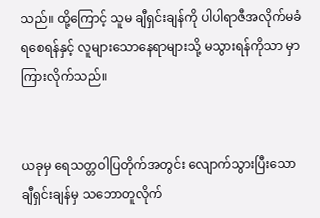သည်။ ထို့ကြောင့် သူမ ချီရှင်းချန်ကို ပါပါရာဇီအလိုက်မခံရစေရန်နှင့် လူများသောနေရာများသို့ မသွားရန်ကိုသာ မှာကြားလိုက်သည်။


ယခုမှ ရေသတ္တဝါပြတိုက်အတွင်း လျောက်သွားပြီးသောချီရှင်းချန်မှ သဘောတူလိုက်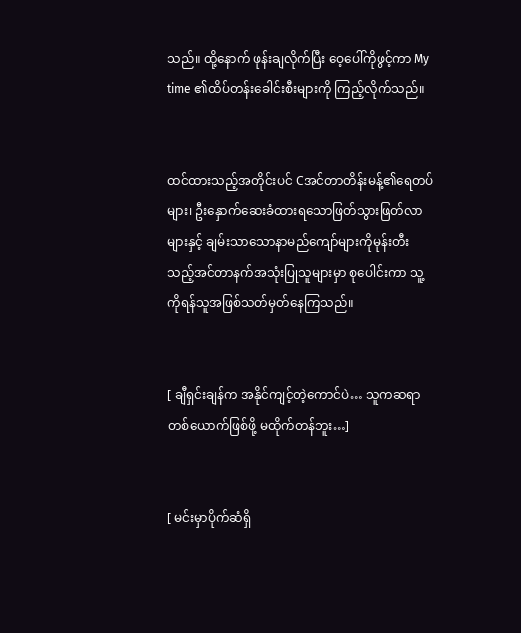သည်။ ထို့နောက် ဖုန်းချလိုက်ပြီး ဝေ့ပေါ်ကိုဖွင့်ကာ My time ၏ထိပ်တန်းခေါင်းစီးများကို ကြည့်လိုက်သည်။


ထင်ထားသည့်အတိုင်းပင် Cအင်တာတိန်းမန့်၏ရေတပ်များ၊ ဦးနှောက်ဆေးခံထားရသောဖြတ်သွားဖြတ်လာများနှင့် ချမ်းသာသောနာမည်ကျော်များကိုမုန်းတီးသည့်အင်တာနက်အသုံးပြုသူများမှာ စုပေါင်းကာ သူ့ကိုရန်သူအဖြစ်သတ်မှတ်နေကြသည်။


[ ချီရှင်းချန်က အနိုင်ကျင့်တဲ့ကောင်ပဲ… သူကဆရာတစ်ယောက်ဖြစ်ဖို့ မထိုက်တန်ဘူး…]


[ မင်းမှာပိုက်ဆံရှိ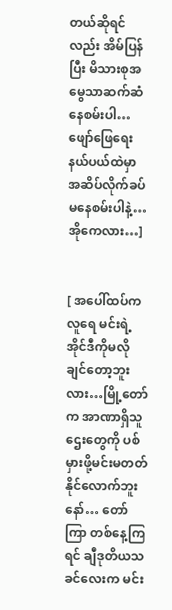တယ်ဆိုရင်လည်း အိမ်ပြန်ပြီး မိသားစုအမွေသာဆက်ဆံနေစမ်းပါ… ဖျော်ဖြေရေးနယ်ပယ်ထဲမှာ အဆိပ်လိုက်ခပ်မနေစမ်းပါနဲ့… အိုကေလား…]


[ အပေါ်ထပ်ကလူရေ မင်းရဲ့အိုင်ဒီကိုမလိုချင်တော့ဘူးလား…မြို့တော်က အာဏာရှိသူဌေးတွေကို ပစ်မှားဖို့မင်းမတတ်နိုင်လောက်ဘူးနော်… တော်ကြာ တစ်နေ့ကြရင် ချီဒုတိယသခင်လေးက မင်း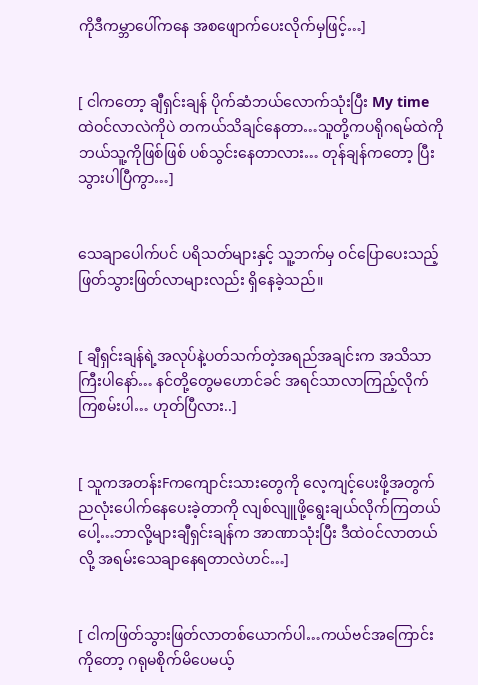ကိုဒီကမ္ဘာပေါ်ကနေ အစဖျောက်ပေးလိုက်မှဖြင့်…]


[ ငါကတော့ ချီရှင်းချန် ပိုက်ဆံဘယ်လောက်သုံးပြီး My time ထဲဝင်လာလဲကိုပဲ တကယ်သိချင်နေတာ…သူတို့ကပရိုဂရမ်ထဲကို ဘယ်သူ့ကိုဖြစ်ဖြစ် ပစ်သွင်းနေတာလား… တုန်ချန်ကတော့ ပြီးသွားပါပြီကွာ…]


သေချာပေါက်ပင် ပရိသတ်များနှင့် သူ့ဘက်မှ ဝင်ပြောပေးသည့်ဖြတ်သွားဖြတ်လာများလည်း ရှိနေခဲ့သည်။


[ ချီရှင်းချန်ရဲ့အလုပ်နဲ့ပတ်သက်တဲ့အရည်အချင်းက အသိသာကြီးပါနော်… နင်တို့တွေမဟောင်ခင် အရင်သာလာကြည့်လိုက်ကြစမ်းပါ… ဟုတ်ပြီလား..]


[ သူကအတန်းFကကျောင်းသားတွေကို လေ့ကျင့်ပေးဖို့အတွက် ညလုံးပေါက်နေပေးခဲ့တာကို လျစ်လျူဖို့ရွေးချယ်လိုက်ကြတယ်ပေါ့…ဘာလို့များချီရှင်းချန်က အာဏာသုံးပြီး ဒီထဲဝင်လာတယ်လို့ အရမ်းသေချာနေရတာလဲဟင်…]


[ ငါကဖြတ်သွားဖြတ်လာတစ်ယောက်ပါ…ကယ်ဗင်အကြောင်းကိုတော့ ဂရုမစိုက်မိပေမယ့်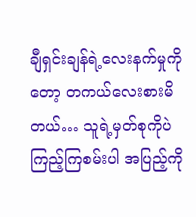ချီရှင်းချန်ရဲ့လေးနက်မှုကိုတော့ တကယ်လေးစားမိတယ်… သူရဲ့မှတ်စုကိုပဲကြည့်ကြစမ်းပါ အပြည့်ကို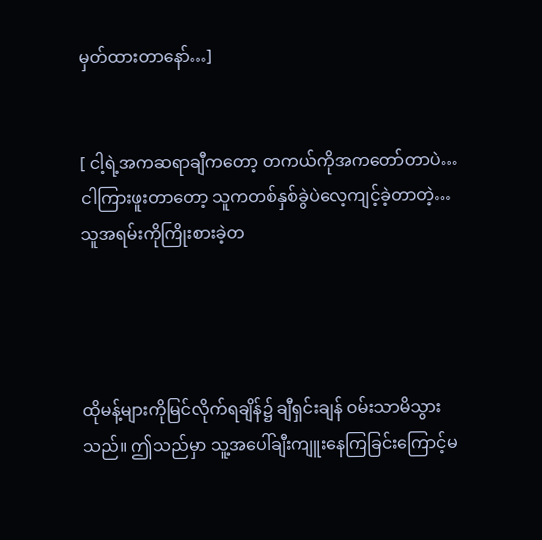မှတ်ထားတာနော်…]


[ ငါ့ရဲ့အကဆရာချီကတော့ တကယ်ကိုအကတော်တာပဲ…ငါကြားဖူးတာတော့ သူကတစ်နှစ်ခွဲပဲလေ့ကျင့်ခဲ့တာတဲ့…သူအရမ်းကိုကြိုးစားခဲ့တ




ထိုမန့်များကိုမြင်လိုက်ရချိန်‌၌ ချီရှင်းချန် ဝမ်းသာမိသွားသည်။ ဤသည်မှာ သူ့အပေါ်ချီးကျူးနေကြခြင်းကြောင့်မ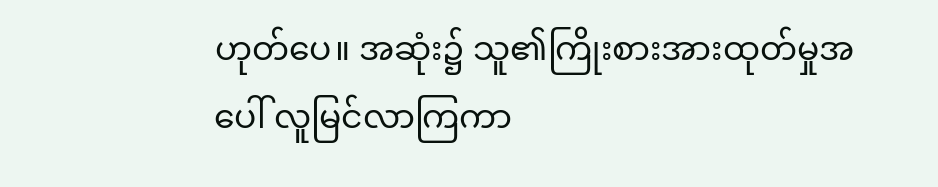ဟုတ်ပေ။ အဆုံး၌ သူ၏ကြိုးစားအားထုတ်မှုအပေါ် လူမြင်လာကြကာ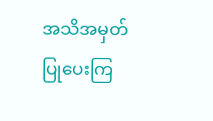အသိအမှတ်ပြုပေးကြ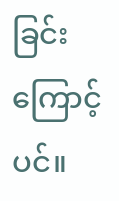ခြင်းကြောင့်ပင်။